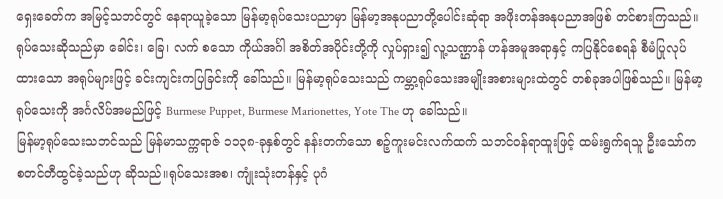ရှေးခေတ်က အမြင့်သဘင်တွင် နေရာယူခဲ့သော မြန်မာ့ရုပ်သေးပညာမှာ မြန်မာ့အနုပညာတို့ပေါင်းဆုံရာ အဖိုးတန်အနုပညာအဖြစ် တင်စားကြသည်။ ရုပ်သေးဆိုသည်မှာ ခေါင်း၊ ခြေ၊ လက် စသော ကိုယ်အင်္ဂါ အစိတ်အပိုင်းတို့ကို လှုပ်ရှား၍ လူ့သဏ္ဌာန် ဟန်အမူအရာနှင့် ကပြနိုင်စေရန် စီမံပြုလုပ်ထားသော အရုပ်များဖြင့် ခင်းကျင်းကပြခြင်းကို ခေါ်သည်။ မြန်မာ့ရုပ်သေးသည် ကမ္ဘာ့ရုပ်သေးအမျိုးအစားများထဲတွင် တစ်ခုအပါဖြစ်သည်။ မြန်မာ့ရုပ်သေးကို အင်္ဂလိပ်အမည်ဖြင့် Burmese Puppet, Burmese Marionettes, Yote The ဟု ခေါ်သည်။
မြန်မာ့ရုပ်သေးသဘင်သည် မြန်မာသက္ကရာဇ် ၁၁၃၈-ခုနှစ်တွင် နန်းတက်သော စဉ့်ကူးမင်းလက်ထက် သဘင်ဝန်ရာထူးဖြင့် ထမ်းရွက်ရသူ ဦးသော်က စတင်တီထွင်ခဲ့သည်ဟု ဆိုသည်။ရုပ်သေးအစ၊ ကျုံးသုံးတန်နှင့် ပုဂံ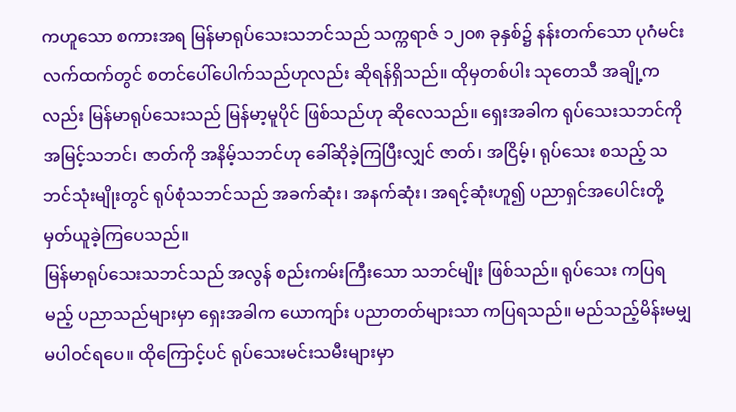ကဟူသော စကားအရ မြန်မာရုပ်သေးသဘင်သည် သက္ကရာဇ် ၁၂ဝ၈ ခုနှစ်၌ နန်းတက်သော ပုဂံမင်းလက်ထက်တွင် စတင်ပေါ်ပေါက်သည်ဟုလည်း ဆိုရန်ရှိသည်။ ထိုမှတစ်ပါး သုတေသီ အချို့ကလည်း မြန်မာရုပ်သေးသည် မြန်မာ့မူပိုင် ဖြစ်သည်ဟု ဆိုလေသည်။ ရှေးအခါက ရုပ်သေးသဘင်ကို အမြင့်သဘင်၊ ဇာတ်ကို အနိမ့်သဘင်ဟု ခေါ်ဆိုခဲ့ကြပြီးလျှင် ဇာတ်၊ အငြိမ့်၊ ရုပ်သေး စသည့် သဘင်သုံးမျိုးတွင် ရုပ်စုံသဘင်သည် အခက်ဆုံး၊ အနက်ဆုံး၊ အရင့်ဆုံးဟူ၍ ပညာရှင်အပေါင်းတို့ မှတ်ယူခဲ့ကြပေသည်။
မြန်မာရုပ်သေးသဘင်သည် အလွန် စည်းကမ်းကြီးသော သဘင်မျိုး ဖြစ်သည်။ ရုပ်သေး ကပြရမည့် ပညာသည်များမှာ ရှေးအခါက ယောကျာ်း ပညာတတ်များသာ ကပြရသည်။ မည်သည့်မိန်းမမျှ မပါဝင်ရပေ။ ထိုကြောင့်ပင် ရုပ်သေးမင်းသမီးများမှာ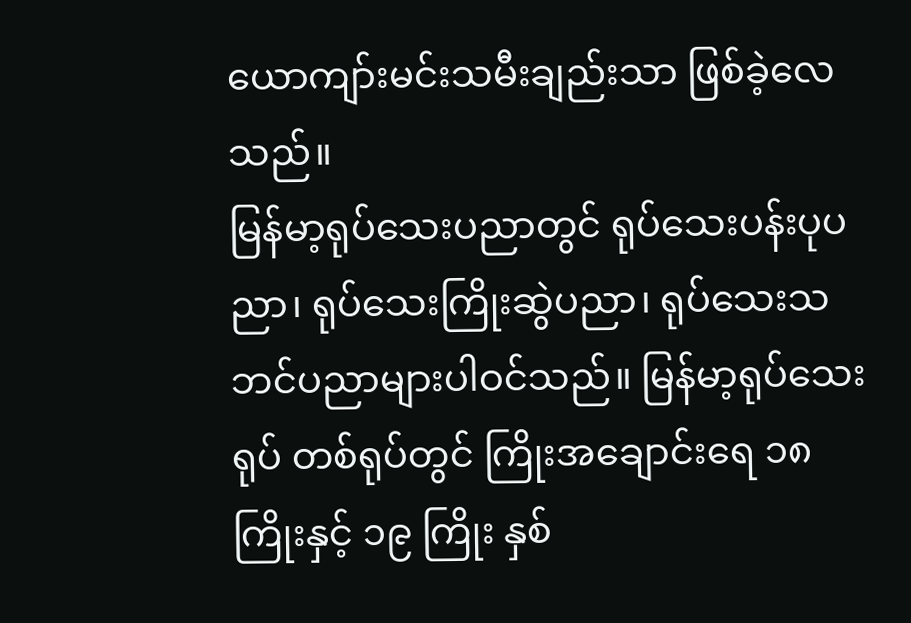ယောကျာ်းမင်းသမီးချည်းသာ ဖြစ်ခဲ့လေသည်။
မြန်မာ့ရုပ်သေးပညာတွင် ရုပ်သေးပန်းပုပညာ၊ ရုပ်သေးကြိုးဆွဲပညာ၊ ရုပ်သေးသဘင်ပညာများပါဝင်သည်။ မြန်မာ့ရုပ်သေးရုပ် တစ်ရုပ်တွင် ကြိုးအချောင်းရေ ၁၈ ကြိုးနှင့် ၁၉ ကြိုး နှစ်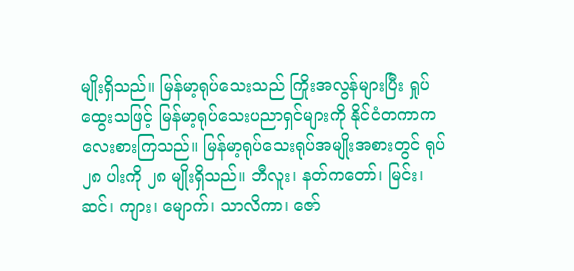မျိုးရှိသည်။ မြန်မာ့ရုပ်သေးသည် ကြိုးအလွန်များပြီး ရှုပ်ထွေးသဖြင့် မြန်မာ့ရုပ်သေးပညာရှင်များကို နိုင်ငံတကာက လေးစားကြသည်။ မြန်မာ့ရုပ်သေးရုပ်အမျိုးအစားတွင် ရုပ် ၂၈ ပါးကို ၂၈ မျိုးရှိသည်။ ဘီလူး၊ နတ်ကတော်၊ မြင်း၊ ဆင်၊ ကျား၊ မျောက်၊ သာလိကာ၊ ဇော်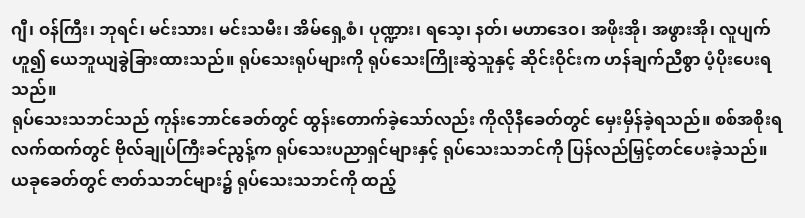ဂျီ၊ ဝန်ကြီး၊ ဘုရင်၊ မင်းသား၊ မင်းသမီး၊ အိမ်ရှေ့စံ၊ ပုဏ္ဍား၊ ရသေ့၊ နတ်၊ မဟာဒေဝ၊ အဖိုးအို၊ အဖွားအို၊ လူပျက် ဟူ၍ ယေဘူယျခွဲခြားထားသည်။ ရုပ်သေးရုပ်များကို ရုပ်သေးကြိုးဆွဲသူနှင့် ဆိုင်းဝိုင်းက ဟန်ချက်ညီစွာ ပံ့ပိုးပေးရသည်။
ရုပ်သေးသဘင်သည် ကုန်းဘောင်ခေတ်တွင် ထွန်းတောက်ခဲ့သော်လည်း ကိုလိုနီခေတ်တွင် မှေးမှိန်ခဲ့ရသည်။ စစ်အစိုးရလက်ထက်တွင် ဗိုလ်ချုပ်ကြီးခင်ညွန့်က ရုပ်သေးပညာရှင်များနှင့် ရုပ်သေးသဘင်ကို ပြန်လည်မြှင့်တင်ပေးခဲ့သည်။ ယခုခေတ်တွင် ဇာတ်သဘင်များ၌ ရုပ်သေးသဘင်ကို ထည့်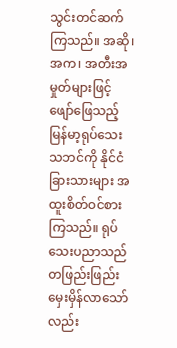သွင်းတင်ဆက်ကြသည်။ အဆို၊အက၊ အတီးအမှုတ်များဖြင့် ဖျော်ဖြေသည့် မြန်မာ့ရုပ်သေးသဘင်ကို နိုင်ငံခြားသားများ အထူးစိတ်ဝင်စားကြသည်။ ရုပ်သေးပညာသည် တဖြည်းဖြည်း မှေးမှိန်လာသော်လည်း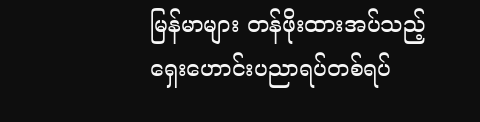မြန်မာများ တန်ဖိုးထားအပ်သည့် ရှေးဟောင်းပညာရပ်တစ်ရပ်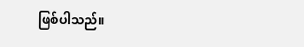ဖြစ်ပါသည်။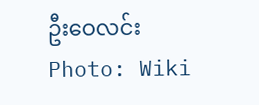ဦးဝေလင်း
Photo: Wiki